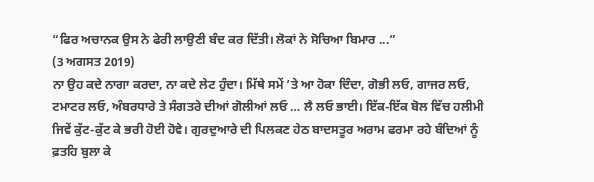“ਫਿਰ ਅਚਾਨਕ ਉਸ ਨੇ ਫੇਰੀ ਲਾਉਣੀ ਬੰਦ ਕਰ ਦਿੱਤੀ। ਲੋਕਾਂ ਨੇ ਸੋਚਿਆ ਬਿਮਾਰ ...”
(3 ਅਗਸਤ 2019)
ਨਾ ਉਹ ਕਦੇ ਨਾਗਾ ਕਰਦਾ, ਨਾ ਕਦੇ ਲੇਟ ਹੁੰਦਾ। ਮਿੱਥੇ ਸਮੇਂ ’ਤੇ ਆ ਹੋਕਾ ਦਿੰਦਾ, ਗੋਭੀ ਲਓ, ਗਾਜਰ ਲਓ, ਟਮਾਟਰ ਲਓ, ਅੰਬਰਧਾਰੇ ਤੇ ਸੰਗਤਰੇ ਦੀਆਂ ਗੋਲੀਆਂ ਲਓ … ਲੈ ਲਓ ਭਾਈ। ਇੱਕ-ਇੱਕ ਬੋਲ ਵਿੱਚ ਹਲੀਮੀ ਜਿਵੇਂ ਕੁੱਟ-ਕੁੱਟ ਕੇ ਭਰੀ ਹੋਈ ਹੋਵੇ। ਗੁਰਦੁਆਰੇ ਦੀ ਪਿਲਕਣ ਹੇਠ ਬਾਦਸਤੂਰ ਅਰਾਮ ਫਰਮਾ ਰਹੇ ਬੰਦਿਆਂ ਨੂੰ ਫ਼ਤਹਿ ਬੁਲਾ ਕੇ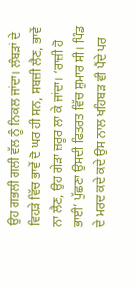ਉਹ ਗਭਲੀ ਗਲੀ ਵੱਲ ਨੂੰ ਨਿਕਲ ਜਾਂਦਾ। ਲੰਬੜਾਂ ਦੇ ਵਿਹੜੇ ਵਿੱਚ ਭਾਵੇਂ ਦੋ ਘਰ ਹੀ ਸਨ, ਸਬਜ਼ੀ ਲੈਣ, ਭਾਵੇਂ ਨਾ ਲੈਣ, ਉਹ ਗੇੜਾ ਜ਼ਰੂਰ ਲਾ ਕੇ ਜਾਂਦਾ। ‘ਰਾਜ਼ੀ ਹੋ ਭਾਈ’ ਪੁੱਛਣਾ ਉਸਦੀ ਫਿਤਰਤ ਵਿੱਚ ਸ਼ੁਮਾਰ ਸੀ। ਪਿੰਡ ਦੇ ਮਰਦ ਕਦੇ ਕਦੇ ਉਸ ਨਾਲ ਖਹਿਬੜ ਵੀ ਪੈਂਦੇ ਪਰ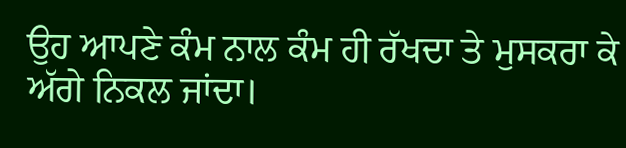ਉਹ ਆਪਣੇ ਕੰਮ ਨਾਲ ਕੰਮ ਹੀ ਰੱਖਦਾ ਤੇ ਮੁਸਕਰਾ ਕੇ ਅੱਗੇ ਨਿਕਲ ਜਾਂਦਾ।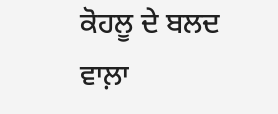ਕੋਹਲੂ ਦੇ ਬਲਦ ਵਾਲ਼ਾ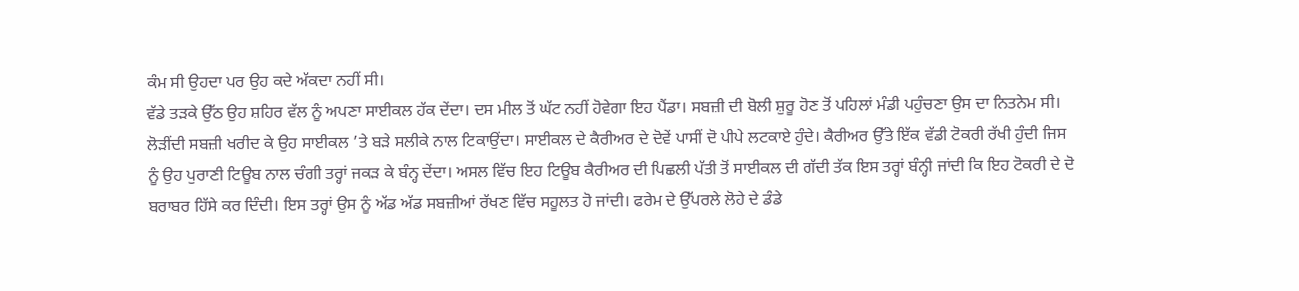ਕੰਮ ਸੀ ਉਹਦਾ ਪਰ ਉਹ ਕਦੇ ਅੱਕਦਾ ਨਹੀਂ ਸੀ।
ਵੱਡੇ ਤੜਕੇ ਉੱਠ ਉਹ ਸ਼ਹਿਰ ਵੱਲ ਨੂੰ ਅਪਣਾ ਸਾਈਕਲ ਹੱਕ ਦੇਂਦਾ। ਦਸ ਮੀਲ ਤੋਂ ਘੱਟ ਨਹੀਂ ਹੋਵੇਗਾ ਇਹ ਪੈਂਡਾ। ਸਬਜ਼ੀ ਦੀ ਬੋਲੀ ਸ਼ੁਰੂ ਹੋਣ ਤੋਂ ਪਹਿਲਾਂ ਮੰਡੀ ਪਹੁੰਚਣਾ ਉਸ ਦਾ ਨਿਤਨੇਮ ਸੀ। ਲੋੜੀਂਦੀ ਸਬਜ਼ੀ ਖਰੀਦ ਕੇ ਉਹ ਸਾਈਕਲ ’ਤੇ ਬੜੇ ਸਲੀਕੇ ਨਾਲ ਟਿਕਾਉਂਦਾ। ਸਾਈਕਲ ਦੇ ਕੈਰੀਅਰ ਦੇ ਦੋਵੇਂ ਪਾਸੀਂ ਦੋ ਪੀਪੇ ਲਟਕਾਏ ਹੁੰਦੇ। ਕੈਰੀਅਰ ਉੱਤੇ ਇੱਕ ਵੱਡੀ ਟੋਕਰੀ ਰੱਖੀ ਹੁੰਦੀ ਜਿਸ ਨੂੰ ਉਹ ਪੁਰਾਣੀ ਟਿਊਬ ਨਾਲ ਚੰਗੀ ਤਰ੍ਹਾਂ ਜਕੜ ਕੇ ਬੰਨ੍ਹ ਦੇਂਦਾ। ਅਸਲ ਵਿੱਚ ਇਹ ਟਿਊਬ ਕੈਰੀਅਰ ਦੀ ਪਿਛਲੀ ਪੱਤੀ ਤੋਂ ਸਾਈਕਲ ਦੀ ਗੱਦੀ ਤੱਕ ਇਸ ਤਰ੍ਹਾਂ ਬੰਨ੍ਹੀ ਜਾਂਦੀ ਕਿ ਇਹ ਟੋਕਰੀ ਦੇ ਦੋ ਬਰਾਬਰ ਹਿੱਸੇ ਕਰ ਦਿੰਦੀ। ਇਸ ਤਰ੍ਹਾਂ ਉਸ ਨੂੰ ਅੱਡ ਅੱਡ ਸਬਜ਼ੀਆਂ ਰੱਖਣ ਵਿੱਚ ਸਹੂਲਤ ਹੋ ਜਾਂਦੀ। ਫਰੇਮ ਦੇ ਉੱਪਰਲੇ ਲੋਹੇ ਦੇ ਡੰਡੇ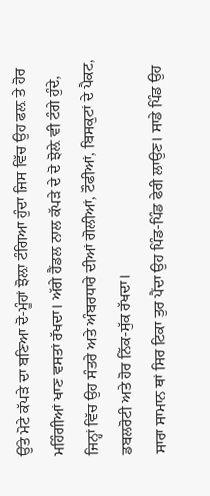ਉੱਤੇ ਮੋਟੇ ਕੱਪੜੇ ਦਾ ਬਣਿਆ ਦੋ-ਮੂੰਹਾਂ ਝੋਲ਼ਾ ਟੰਗਿਆ ਹੁੰਦਾ ਜਿਸ ਵਿੱਚ ਉਹ ਫਲ਼ ਤੇ ਹੋਰ ਮਹਿੰਗੀਆਂ ਖਾਣ ਵਸਤਾਂ ਰੱਖਦਾ। ਅੱਗੇ ਹੈਂਡਲ ਨਾਲ ਕੱਪੜੇ ਦੇ ਦੋ ਝੋਲ਼ੇ ਵੀ ਟੰਗੇ ਹੁੰਦੇ, ਜਿਨ੍ਹਾਂ ਵਿੱਚ ਉਹ ਸੰਤਰੇ ਅਤੇ ਅੰਬਰਧਾਰੇ ਦੀਆਂ ਗੋਲੀਆਂ, ਟੌਫੀਆਂ, ਬਿਸਕੁਟਾਂ ਦੇ ਪੈਕਟ, ਡਬਲਰੋਟੀ ਅਤੇ ਹੋਰ ਨਿੱਕ-ਸੁੱਕ ਰੱਖਦਾ।
ਸਾਰਾ ਸਾਮਾਨ ਥਾਂ ਸਿਰ ਟਿਕਾ ਤੁਰ ਪੈਂਦਾ ਉਹ ਪਿੰਡ-ਪਿੰਡ ਫੇਰੀ ਲਾਉਣ। ਸਾਡੇ ਪਿੰਡ ਉਹ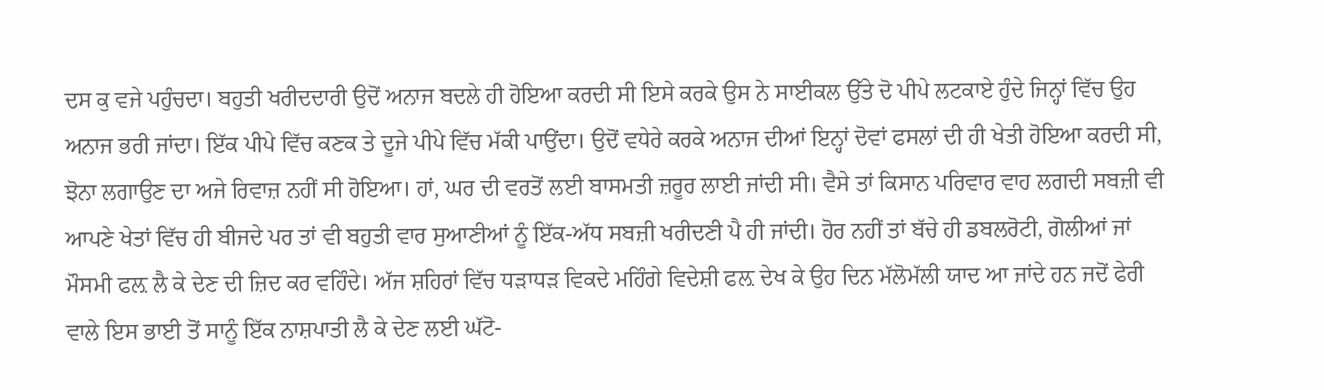ਦਸ ਕੁ ਵਜੇ ਪਹੁੰਚਦਾ। ਬਹੁਤੀ ਖਰੀਦਦਾਰੀ ਉਦੋਂ ਅਨਾਜ ਬਦਲੇ ਹੀ ਹੋਇਆ ਕਰਦੀ ਸੀ ਇਸੇ ਕਰਕੇ ਉਸ ਨੇ ਸਾਈਕਲ ਉੱਤੇ ਦੋ ਪੀਪੇ ਲਟਕਾਏ ਹੁੰਦੇ ਜਿਨ੍ਹਾਂ ਵਿੱਚ ਉਹ ਅਨਾਜ ਭਰੀ ਜਾਂਦਾ। ਇੱਕ ਪੀਪੇ ਵਿੱਚ ਕਣਕ ਤੇ ਦੂਜੇ ਪੀਪੇ ਵਿੱਚ ਮੱਕੀ ਪਾਉਂਦਾ। ਉਦੋਂ ਵਧੇਰੇ ਕਰਕੇ ਅਨਾਜ ਦੀਆਂ ਇਨ੍ਹਾਂ ਦੋਵਾਂ ਫਸਲਾਂ ਦੀ ਹੀ ਖੇਤੀ ਹੋਇਆ ਕਰਦੀ ਸੀ, ਝੋਨਾ ਲਗਾਉਣ ਦਾ ਅਜੇ ਰਿਵਾਜ਼ ਨਹੀਂ ਸੀ ਹੋਇਆ। ਹਾਂ, ਘਰ ਦੀ ਵਰਤੋਂ ਲਈ ਬਾਸਮਤੀ ਜ਼ਰੂਰ ਲਾਈ ਜਾਂਦੀ ਸੀ। ਵੈਸੇ ਤਾਂ ਕਿਸਾਨ ਪਰਿਵਾਰ ਵਾਹ ਲਗਦੀ ਸਬਜ਼ੀ ਵੀ ਆਪਣੇ ਖੇਤਾਂ ਵਿੱਚ ਹੀ ਬੀਜਦੇ ਪਰ ਤਾਂ ਵੀ ਬਹੁਤੀ ਵਾਰ ਸੁਆਣੀਆਂ ਨੂੰ ਇੱਕ-ਅੱਧ ਸਬਜ਼ੀ ਖਰੀਦਣੀ ਪੈ ਹੀ ਜਾਂਦੀ। ਹੋਰ ਨਹੀਂ ਤਾਂ ਬੱਚੇ ਹੀ ਡਬਲਰੋਟੀ, ਗੋਲੀਆਂ ਜਾਂ ਮੌਸਮੀ ਫਲ਼ ਲੈ ਕੇ ਦੇਣ ਦੀ ਜ਼ਿਦ ਕਰ ਵਹਿੰਦੇ। ਅੱਜ ਸ਼ਹਿਰਾਂ ਵਿੱਚ ਧੜਾਧੜ ਵਿਕਦੇ ਮਹਿੰਗੇ ਵਿਦੇਸ਼ੀ ਫਲ਼ ਦੇਖ ਕੇ ਉਹ ਦਿਨ ਮੱਲੋਮੱਲੀ ਯਾਦ ਆ ਜਾਂਦੇ ਹਨ ਜਦੋਂ ਫੇਰੀ ਵਾਲੇ ਇਸ ਭਾਈ ਤੋਂ ਸਾਨੂੰ ਇੱਕ ਨਾਸ਼ਪਾਤੀ ਲੈ ਕੇ ਦੇਣ ਲਈ ਘੱਟੋ-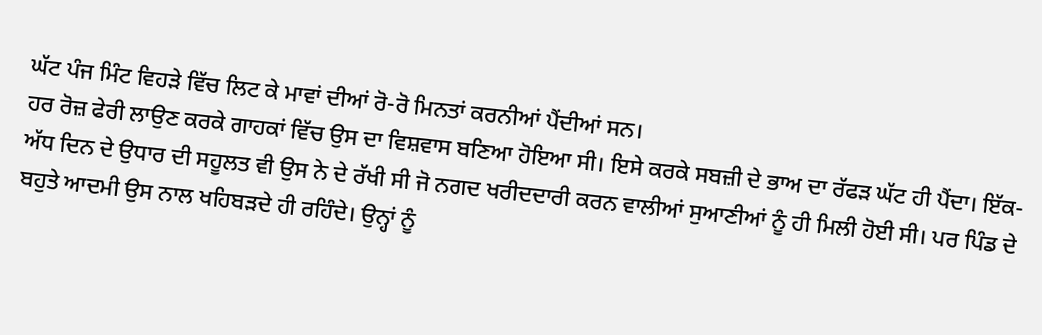ਘੱਟ ਪੰਜ ਮਿੰਟ ਵਿਹੜੇ ਵਿੱਚ ਲਿਟ ਕੇ ਮਾਵਾਂ ਦੀਆਂ ਰੋ-ਰੋ ਮਿਨਤਾਂ ਕਰਨੀਆਂ ਪੈਂਦੀਆਂ ਸਨ।
ਹਰ ਰੋਜ਼ ਫੇਰੀ ਲਾਉਣ ਕਰਕੇ ਗਾਹਕਾਂ ਵਿੱਚ ਉਸ ਦਾ ਵਿਸ਼ਵਾਸ ਬਣਿਆ ਹੋਇਆ ਸੀ। ਇਸੇ ਕਰਕੇ ਸਬਜ਼ੀ ਦੇ ਭਾਅ ਦਾ ਰੱਫੜ ਘੱਟ ਹੀ ਪੈਂਦਾ। ਇੱਕ-ਅੱਧ ਦਿਨ ਦੇ ਉਧਾਰ ਦੀ ਸਹੂਲਤ ਵੀ ਉਸ ਨੇ ਦੇ ਰੱਖੀ ਸੀ ਜੋ ਨਗਦ ਖਰੀਦਦਾਰੀ ਕਰਨ ਵਾਲੀਆਂ ਸੁਆਣੀਆਂ ਨੂੰ ਹੀ ਮਿਲੀ ਹੋਈ ਸੀ। ਪਰ ਪਿੰਡ ਦੇ ਬਹੁਤੇ ਆਦਮੀ ਉਸ ਨਾਲ ਖਹਿਬੜਦੇ ਹੀ ਰਹਿੰਦੇ। ਉਨ੍ਹਾਂ ਨੂੰ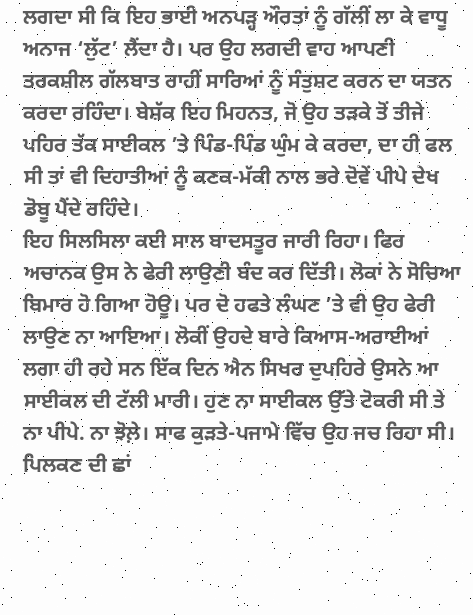ਲਗਦਾ ਸੀ ਕਿ ਇਹ ਭਾਈ ਅਨਪੜ੍ਹ ਔਰਤਾਂ ਨੂੰ ਗੱਲੀਂ ਲਾ ਕੇ ਵਾਧੂ ਅਨਾਜ ‘ਲੁੱਟ’ ਲੈਂਦਾ ਹੈ। ਪਰ ਉਹ ਲਗਦੀ ਵਾਹ ਆਪਣੀ ਤਰਕਸ਼ੀਲ ਗੱਲਬਾਤ ਰਾਹੀਂ ਸਾਰਿਆਂ ਨੂੰ ਸੰਤੁਸ਼ਟ ਕਰਨ ਦਾ ਯਤਨ ਕਰਦਾ ਰਹਿੰਦਾ। ਬੇਸ਼ੱਕ ਇਹ ਮਿਹਨਤ, ਜੋ ਉਹ ਤੜਕੇ ਤੋਂ ਤੀਜੇ ਪਹਿਰ ਤੱਕ ਸਾਈਕਲ ’ਤੇ ਪਿੰਡ-ਪਿੰਡ ਘੁੰਮ ਕੇ ਕਰਦਾ, ਦਾ ਹੀ ਫਲ ਸੀ ਤਾਂ ਵੀ ਦਿਹਾਤੀਆਂ ਨੂੰ ਕਣਕ-ਮੱਕੀ ਨਾਲ ਭਰੇ ਦੋਵੇਂ ਪੀਪੇ ਦੇਖ ਡੋਬੂ ਪੈਂਦੇ ਰਹਿੰਦੇ।
ਇਹ ਸਿਲਸਿਲਾ ਕਈ ਸਾਲ ਬਾਦਸਤੂਰ ਜਾਰੀ ਰਿਹਾ। ਫਿਰ ਅਚਾਨਕ ਉਸ ਨੇ ਫੇਰੀ ਲਾਉਣੀ ਬੰਦ ਕਰ ਦਿੱਤੀ। ਲੋਕਾਂ ਨੇ ਸੋਚਿਆ ਬਿਮਾਰ ਹੋ ਗਿਆ ਹੋਊ। ਪਰ ਦੋ ਹਫਤੇ ਲੰਘਣ ’ਤੇ ਵੀ ਉਹ ਫੇਰੀ ਲਾਉਣ ਨਾ ਆਇਆ। ਲੋਕੀਂ ਉਹਦੇ ਬਾਰੇ ਕਿਆਸ-ਅਰਾਈਆਂ ਲਗਾ ਹੀ ਰਹੇ ਸਨ ਇੱਕ ਦਿਨ ਐਨ ਸਿਖਰ ਦੁਪਹਿਰੇ ਉਸਨੇ ਆ ਸਾਈਕਲ ਦੀ ਟੱਲੀ ਮਾਰੀ। ਹੁਣ ਨਾ ਸਾਈਕਲ ਉੱਤੇ ਟੋਕਰੀ ਸੀ ਤੇ ਨਾ ਪੀਪੇ. ਨਾ ਝੋਲ਼ੇ। ਸਾਫ ਕੁੜਤੇ-ਪਜਾਮੇ ਵਿੱਚ ਉਹ ਜਚ ਰਿਹਾ ਸੀ। ਪਿਲਕਣ ਦੀ ਛਾਂ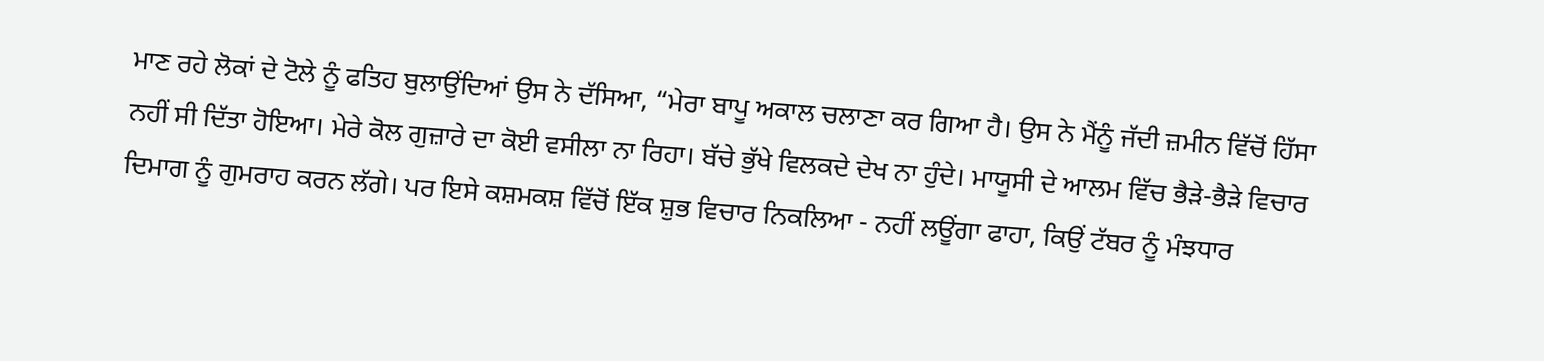ਮਾਣ ਰਹੇ ਲੋਕਾਂ ਦੇ ਟੋਲੇ ਨੂੰ ਫਤਿਹ ਬੁਲਾਉਂਦਿਆਂ ਉਸ ਨੇ ਦੱਸਿਆ, “ਮੇਰਾ ਬਾਪੂ ਅਕਾਲ ਚਲਾਣਾ ਕਰ ਗਿਆ ਹੈ। ਉਸ ਨੇ ਮੈਂਨੂੰ ਜੱਦੀ ਜ਼ਮੀਨ ਵਿੱਚੋਂ ਹਿੱਸਾ ਨਹੀਂ ਸੀ ਦਿੱਤਾ ਹੋਇਆ। ਮੇਰੇ ਕੋਲ ਗੁਜ਼ਾਰੇ ਦਾ ਕੋਈ ਵਸੀਲਾ ਨਾ ਰਿਹਾ। ਬੱਚੇ ਭੁੱਖੇ ਵਿਲਕਦੇ ਦੇਖ ਨਾ ਹੁੰਦੇ। ਮਾਯੂਸੀ ਦੇ ਆਲਮ ਵਿੱਚ ਭੈੜੇ-ਭੈੜੇ ਵਿਚਾਰ ਦਿਮਾਗ ਨੂੰ ਗੁਮਰਾਹ ਕਰਨ ਲੱਗੇ। ਪਰ ਇਸੇ ਕਸ਼ਮਕਸ਼ ਵਿੱਚੋਂ ਇੱਕ ਸ਼ੁਭ ਵਿਚਾਰ ਨਿਕਲਿਆ - ਨਹੀਂ ਲਊਂਗਾ ਫਾਹਾ, ਕਿਉਂ ਟੱਬਰ ਨੂੰ ਮੰਝਧਾਰ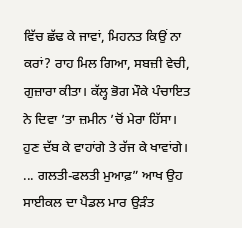ਵਿੱਚ ਛੱਢ ਕੇ ਜਾਵਾਂ, ਮਿਹਨਤ ਕਿਉਂ ਨਾ ਕਰਾਂ? ਰਾਹ ਮਿਲ ਗਿਆ, ਸਬਜ਼ੀ ਵੇਚੀ, ਗੁਜ਼ਾਰਾ ਕੀਤਾ। ਕੱਲ੍ਹ ਭੋਗ ਮੌਕੇ ਪੰਚਾਇਤ ਨੇ ਦਿਵਾ ’ਤਾ ਜ਼ਮੀਨ ’ਚੋਂ ਮੇਰਾ ਹਿੱਸਾ। ਹੁਣ ਦੱਬ ਕੇ ਵਾਹਾਂਗੇ ਤੇ ਰੱਜ ਕੇ ਖਾਵਾਂਗੇ। ... ਗਲਤੀ-ਫਲਤੀ ਮੁਆਫ਼” ਆਖ ਉਹ ਸਾਈਕਲ ਦਾ ਪੈਡਲ ਮਾਰ ਉੜੰਤ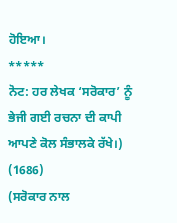ਹੋਇਆ।
*****
ਨੋਟ: ਹਰ ਲੇਖਕ ‘ਸਰੋਕਾਰ’ ਨੂੰ ਭੇਜੀ ਗਈ ਰਚਨਾ ਦੀ ਕਾਪੀ ਆਪਣੇ ਕੋਲ ਸੰਭਾਲਕੇ ਰੱਖੇ।)
(1686)
(ਸਰੋਕਾਰ ਨਾਲ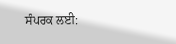ਸੰਪਰਕ ਲਈ: